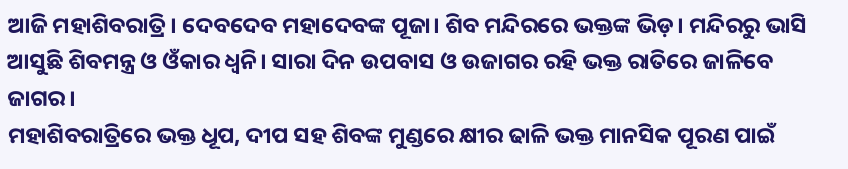ଆଜି ମହାଶିବରାତ୍ରି। ଦେବଦେବ ମହାଦେବଙ୍କ ପୂଜା। ଶିବ ମନ୍ଦିରରେ ଭକ୍ତଙ୍କ ଭିଡ଼। ମନ୍ଦିରରୁ ଭାସି ଆସୁଛି ଶିବମନ୍ତ୍ର ଓ ଓଁକାର ଧ୍ୱନି। ସାରା ଦିନ ଉପବାସ ଓ ଉଜାଗର ରହି ଭକ୍ତ ରାତିରେ ଜାଳିବେ ଜାଗର।
ମହାଶିବରାତ୍ରିରେ ଭକ୍ତ ଧୂପ, ଦୀପ ସହ ଶିବଙ୍କ ମୁଣ୍ଡରେ କ୍ଷୀର ଢାଳି ଭକ୍ତ ମାନସିକ ପୂରଣ ପାଇଁ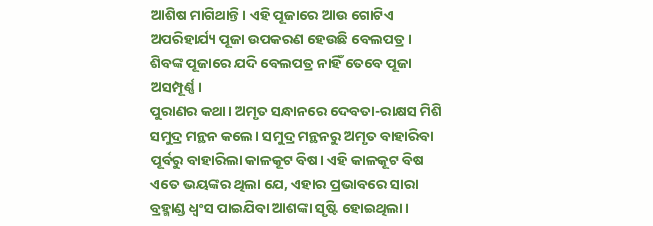ଆଶିଷ ମାଗିଥାନ୍ତି। ଏହି ପୂଜାରେ ଆଉ ଗୋଟିଏ ଅପରିହାର୍ଯ୍ୟ ପୂଜା ଉପକରଣ ହେଉଛି ବେଲପତ୍ର। ଶିବଙ୍କ ପୂଜାରେ ଯଦି ବେଲପତ୍ର ନାହିଁ ତେବେ ପୂଜା ଅସମ୍ପୂର୍ଣ୍ଣ।
ପୁରାଣର କଥା। ଅମୃତ ସନ୍ଧାନରେ ଦେବତା-ରାକ୍ଷସ ମିଶି ସମୁଦ୍ର ମନ୍ଥନ କଲେ। ସମୁଦ୍ର ମନ୍ଥନରୁ ଅମୃତ ବାହାରିବା ପୂର୍ବରୁ ବାହାରିଲା କାଳକୂଟ ବିଷ। ଏହି କାଳକୂଟ ବିଷ ଏତେ ଭୟଙ୍କର ଥିଲା ଯେ, ଏହାର ପ୍ରଭାବରେ ସାରା ବ୍ରହ୍ମାଣ୍ଡ ଧ୍ୱଂସ ପାଇଯିବା ଆଶଙ୍କା ସୃଷ୍ଟି ହୋଇଥିଲା।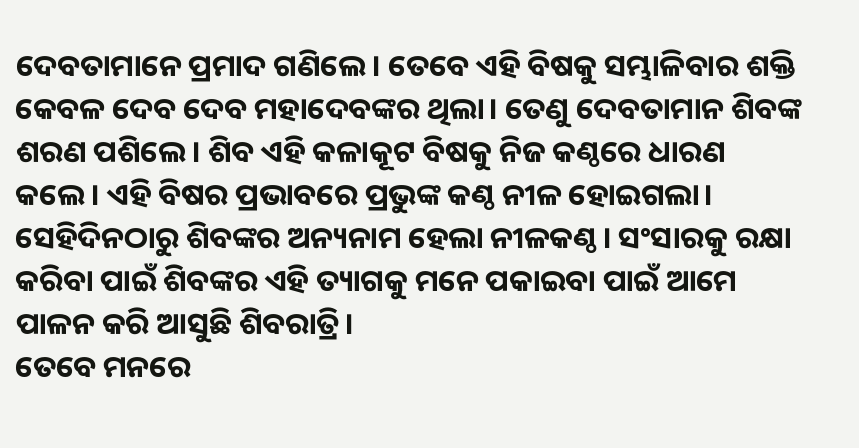ଦେବତାମାନେ ପ୍ରମାଦ ଗଣିଲେ। ତେବେ ଏହି ବିଷକୁ ସମ୍ଭାଳିବାର ଶକ୍ତି କେବଳ ଦେବ ଦେବ ମହାଦେବଙ୍କର ଥିଲା। ତେଣୁ ଦେବତାମାନ ଶିବଙ୍କ ଶରଣ ପଶିଲେ। ଶିବ ଏହି କଳାକୂଟ ବିଷକୁ ନିଜ କଣ୍ଠରେ ଧାରଣ କଲେ। ଏହି ବିଷର ପ୍ରଭାବରେ ପ୍ରଭୁଙ୍କ କଣ୍ଠ ନୀଳ ହୋଇଗଲା। ସେହିଦିନଠାରୁ ଶିବଙ୍କର ଅନ୍ୟନାମ ହେଲା ନୀଳକଣ୍ଠ। ସଂସାରକୁ ରକ୍ଷା କରିବା ପାଇଁ ଶିବଙ୍କର ଏହି ତ୍ୟାଗକୁ ମନେ ପକାଇବା ପାଇଁ ଆମେ ପାଳନ କରି ଆସୁଛି ଶିବରାତ୍ରି।
ତେବେ ମନରେ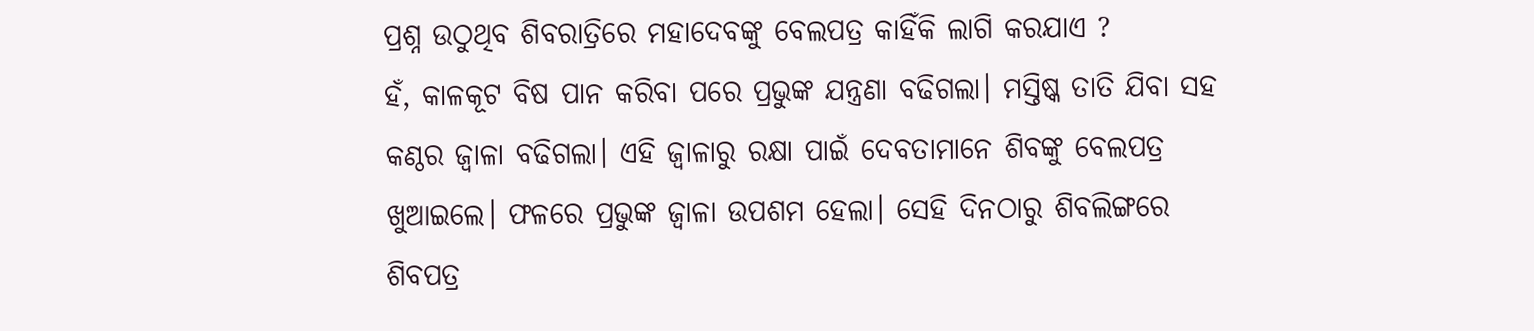ପ୍ରଶ୍ନ ଉଠୁଥିବ ଶିବରାତ୍ରିରେ ମହାଦେବଙ୍କୁ ବେଲପତ୍ର କାହିଁକି ଲାଗି କରଯାଏ ?
ହଁ, କାଳକୂଟ ବିଷ ପାନ କରିବା ପରେ ପ୍ରଭୁଙ୍କ ଯନ୍ତ୍ରଣା ବଢିଗଲା। ମସ୍ତିଷ୍କ ତାତି ଯିବା ସହ କଣ୍ଠର ଜ୍ୱାଳା ବଢିଗଲା। ଏହି ଜ୍ୱାଳାରୁ ରକ୍ଷା ପାଇଁ ଦେବତାମାନେ ଶିବଙ୍କୁ ବେଲପତ୍ର ଖୁଆଇଲେ। ଫଳରେ ପ୍ରଭୁଙ୍କ ଜ୍ୱାଳା ଉପଶମ ହେଲା। ସେହି ଦିନଠାରୁ ଶିବଲିଙ୍ଗରେ ଶିବପତ୍ର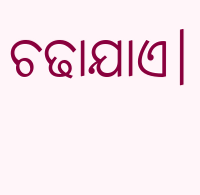ଚଢାଯାଏ।